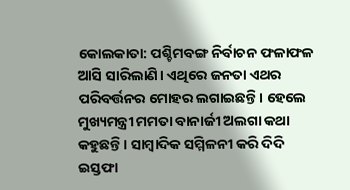କୋଲକାତା: ପଶ୍ଚିମବଙ୍ଗ ନିର୍ବାଚନ ଫଳାଫଳ ଆସି ସାରିଲାଣି। ଏଥିରେ ଜନତା ଏଥର ପରିବର୍ତ୍ତନର ମୋହର ଲଗାଇଛନ୍ତି। ହେଲେ ମୁଖ୍ୟମନ୍ତ୍ରୀ ମମତା ବାନାର୍ଜୀ ଅଲଗା କଥା କହୁଛନ୍ତି। ସାମ୍ବାଦିକ ସମ୍ମିଳନୀ କରି ଦିଦି ଇସ୍ତଫା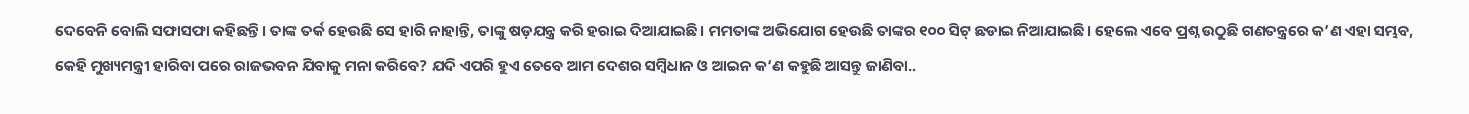ଦେବେନି ବୋଲି ସଫାସଫା କହିଛନ୍ତି। ତାଙ୍କ ତର୍କ ହେଉଛି ସେ ହାରି ନାହାନ୍ତି, ତାଙ୍କୁ ଷଡ଼ଯନ୍ତ୍ର କରି ହରାଇ ଦିଆଯାଇଛି। ମମତାଙ୍କ ଅଭିଯୋଗ ହେଉଛି ତାଙ୍କର ୧୦୦ ସିଟ୍ ଛଡାଇ ନିଆଯାଇଛି। ହେଲେ ଏବେ ପ୍ରଶ୍ନ ଉଠୁଛି ଗଣତନ୍ତ୍ରରେ କ’ଣ ଏହା ସମ୍ଭବ, କେହି ମୁଖ୍ୟମନ୍ତ୍ରୀ ହାରିବା ପରେ ରାଜଭବନ ଯିବାକୁ ମନା କରିବେ? ଯଦି ଏପରି ହୁଏ ତେବେ ଆମ ଦେଶର ସମ୍ବିଧାନ ଓ ଆଇନ କ‘ଣ କହୁଛି ଆସନ୍ତୁ ଜାଣିବା..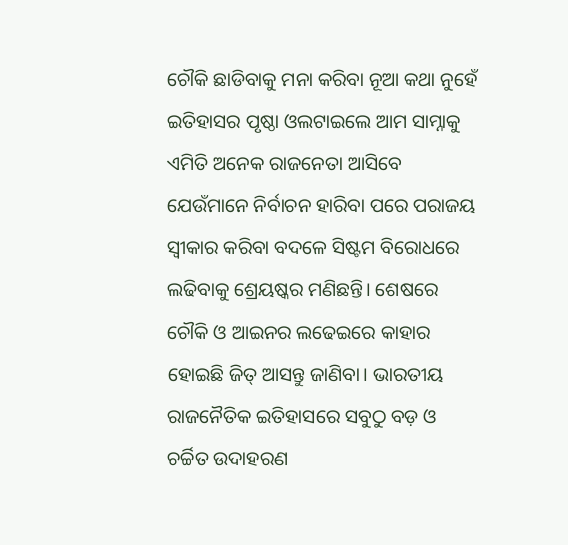ଚୌକି ଛାଡିବାକୁ ମନା କରିବା ନୂଆ କଥା ନୁହେଁ
ଇତିହାସର ପୃଷ୍ଠା ଓଲଟାଇଲେ ଆମ ସାମ୍ନାକୁ ଏମିତି ଅନେକ ରାଜନେତା ଆସିବେ ଯେଉଁମାନେ ନିର୍ବାଚନ ହାରିବା ପରେ ପରାଜୟ ସ୍ୱୀକାର କରିବା ବଦଳେ ସିଷ୍ଟମ ବିରୋଧରେ ଲଢିବାକୁ ଶ୍ରେୟଷ୍କର ମଣିଛନ୍ତି। ଶେଷରେ ଚୌକି ଓ ଆଇନର ଲଢେଇରେ କାହାର ହୋଇଛି ଜିତ୍ ଆସନ୍ତୁ ଜାଣିବା। ଭାରତୀୟ ରାଜନୈତିକ ଇତିହାସରେ ସବୁଠୁ ବଡ଼ ଓ ଚର୍ଚ୍ଚିତ ଉଦାହରଣ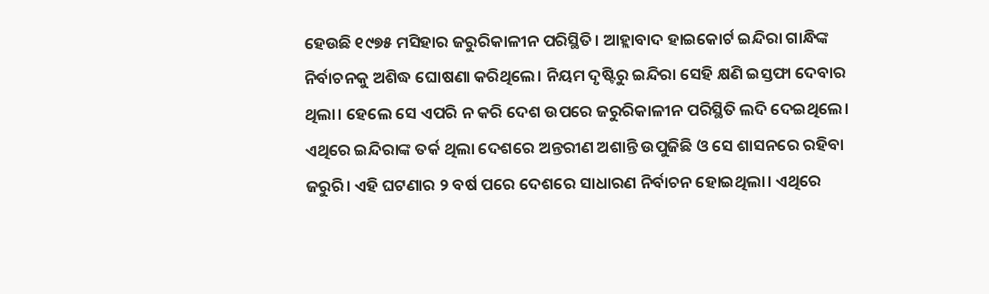ହେଉଛି ୧୯୭୫ ମସିହାର ଜରୁରିକାଳୀନ ପରିସ୍ଥିତି। ଆହ୍ଲାବାଦ ହାଇକୋର୍ଟ ଇନ୍ଦିରା ଗାନ୍ଧିଙ୍କ ନିର୍ବାଚନକୁ ଅଶିଦ୍ଧ ଘୋଷଣା କରିଥିଲେ। ନିୟମ ଦୃଷ୍ଟିରୁ ଇନ୍ଦିରା ସେହି କ୍ଷଣି ଇସ୍ତଫା ଦେବାର ଥିଲା। ହେଲେ ସେ ଏପରି ନ କରି ଦେଶ ଉପରେ ଜରୁରିକାଳୀନ ପରିସ୍ଥିତି ଲଦି ଦେଇଥିଲେ। ଏଥିରେ ଇନ୍ଦିରାଙ୍କ ତର୍କ ଥିଲା ଦେଶରେ ଅନ୍ତରୀଣ ଅଶାନ୍ତି ଉପୁଜିଛି ଓ ସେ ଶାସନରେ ରହିବା ଜରୁରି। ଏହି ଘଟଣାର ୨ ବର୍ଷ ପରେ ଦେଶରେ ସାଧାରଣ ନିର୍ବାଚନ ହୋଇଥିଲା। ଏଥିରେ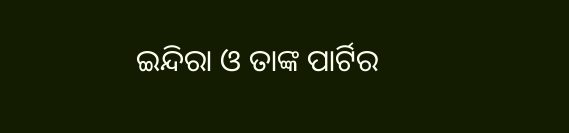ଇନ୍ଦିରା ଓ ତାଙ୍କ ପାର୍ଟିର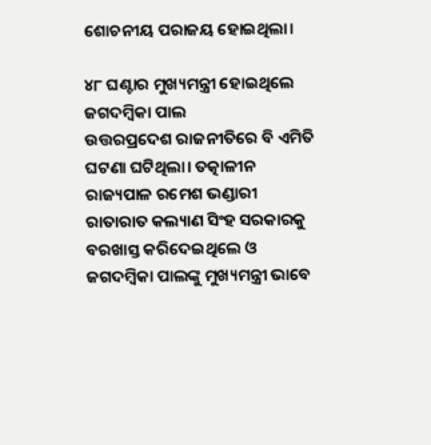ଶୋଚନୀୟ ପରାଜୟ ହୋଇଥିଲା।

୪୮ ଘଣ୍ଟାର ମୁଖ୍ୟମନ୍ତ୍ରୀ ହୋଇଥିଲେ ଜଗଦମ୍ବିକା ପାଲ
ଉତ୍ତରପ୍ରଦେଶ ରାଜନୀତିରେ ବି ଏମିତି ଘଟଣା ଘଟିଥିଲା। ତତ୍କାଳୀନ ରାଜ୍ୟପାଳ ରମେଶ ଭଣ୍ଡାରୀ ରାତାରାତ କଲ୍ୟାଣ ସିଂହ ସରକାରକୁ ବରଖାସ୍ତ କରିଦେଇଥିଲେ ଓ ଜଗଦମ୍ବିକା ପାଲଙ୍କୁ ମୁଖ୍ୟମନ୍ତ୍ରୀ ଭାବେ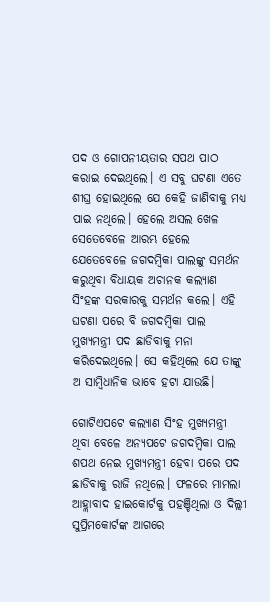ପଦ ଓ ଗୋପନୀୟତାର ସପଥ ପାଠ କରାଇ ଦେଇଥିଲେ। ଏ ସବୁ ଘଟଣା ଏତେ ଶୀଘ୍ର ହୋଇଥିଲେ ଯେ କେହି ଜାଣିବାକୁ ମଧ୍ୟ ପାଇ ନଥିଲେ। ହେଲେ ଅସଲ ଖେଳ ସେତେବେଳେ ଆରମ୍ଭ ହେଲେ ଯେତେବେଳେ ଜଗଦମ୍ବିକା ପାଲଙ୍କୁ ସମର୍ଥନ କରୁଥିବା ବିଧାୟକ ଅଚାନକ କଲ୍ୟାଣ ସିଂହଙ୍କ ସରକାରକୁ ସମର୍ଥନ କଲେ। ଏହି ଘଟଣା ପରେ ବି ଜଗଦମ୍ବିକା ପାଲ ମୁଖ୍ୟମନ୍ତ୍ରୀ ପଦ ଛାଡିବାକୁ ମନା କରିଦେଇଥିଲେ। ସେ କହିଥିଲେ ଯେ ତାଙ୍କୁ ଅ ସାମ୍ବିଧାନିକ ଭାବେ ହଟା ଯାଉଛି।

ଗୋଟିଏପଟେ କଲ୍ୟାଣ ସିଂହ ମୁଖ୍ୟମନ୍ତ୍ରୀ ଥିବା ବେଳେ ଅନ୍ୟପଟେ ଜଗଦମ୍ବିକା ପାଲ ଶପଥ ନେଇ ମୁଖ୍ୟମନ୍ତ୍ରୀ ହେବା ପରେ ପଦ ଛାଡିବାକୁ ରାଜି ନଥିଲେ। ଫଳରେ ମାମଲା ଆହ୍ଲାବାଦ ହାଇକୋର୍ଟକୁ ପହଞ୍ଚିଥିଲା ଓ ଦିଲ୍ଲୀ ସୁପ୍ରିମକୋର୍ଟଙ୍କ ଆଗରେ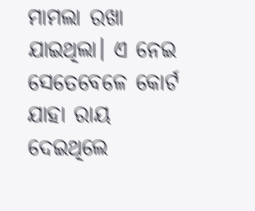ମାମଲା ରଖା ଯାଇଥିଲା। ଏ ନେଇ ସେତେବେଳେ କୋର୍ଟ ଯାହା ରାୟ ଦେଇଥିଲେ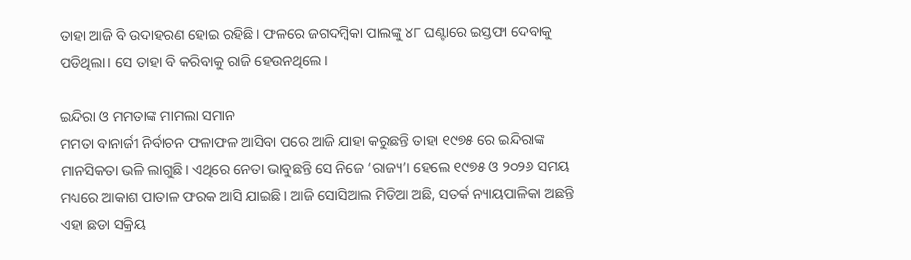ତାହା ଆଜି ବି ଉଦାହରଣ ହୋଇ ରହିଛି। ଫଳରେ ଜଗଦମ୍ବିକା ପାଲଙ୍କୁ ୪୮ ଘଣ୍ଟାରେ ଇସ୍ତଫା ଦେବାକୁ ପଡିଥିଲା। ସେ ତାହା ବି କରିବାକୁ ରାଜି ହେଉନଥିଲେ।

ଇନ୍ଦିରା ଓ ମମତାଙ୍କ ମାମଲା ସମାନ
ମମତା ବାନାର୍ଜୀ ନିର୍ବାଚନ ଫଳାଫଳ ଆସିବା ପରେ ଆଜି ଯାହା କରୁଛନ୍ତି ତାହା ୧୯୭୫ ରେ ଇନ୍ଦିରାଙ୍କ ମାନସିକତା ଭଳି ଲାଗୁଛି। ଏଥିରେ ନେତା ଭାବୁଛନ୍ତି ସେ ନିଜେ ‘ରାଜ୍ୟ’। ହେଲେ ୧୯୭୫ ଓ ୨୦୨୬ ସମୟ ମଧ୍ୟରେ ଆକାଶ ପାତାଳ ଫରକ ଆସି ଯାଇଛି। ଆଜି ସୋସିଆଲ ମିଡିଆ ଅଛି, ସତର୍କ ନ୍ୟାୟପାଳିକା ଅଛନ୍ତି ଏହା ଛଡା ସକ୍ରିୟ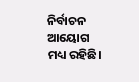ନିର୍ବାଚନ ଆୟୋଗ ମଧ୍ୟ ରହିଛି।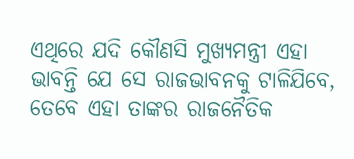ଏଥିରେ ଯଦି କୌଣସି ମୁଖ୍ୟମନ୍ତ୍ରୀ ଏହା ଭାବନ୍ତି ଯେ ସେ ରାଜଭାବନକୁ ଟାଳିଯିବେ, ତେବେ ଏହା ତାଙ୍କର ରାଜନୈତିକ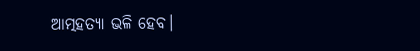ଆତ୍ମହତ୍ୟା ଭଳି ହେବ।